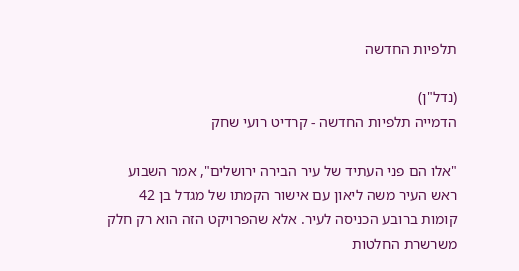תלפיות החדשה

(נדל"ן)
הדמייה תלפיות החדשה - קרדיט רועי שחק

"אלו הם פני העתיד של עיר הבירה ירושלים", אמר השבוע ראש העיר משה ליאון עם אישור הקמתו של מגדל בן 42 קומות ברובע הכניסה לעיר. אלא שהפרויקט הזה הוא רק חלק משרשרת החלטות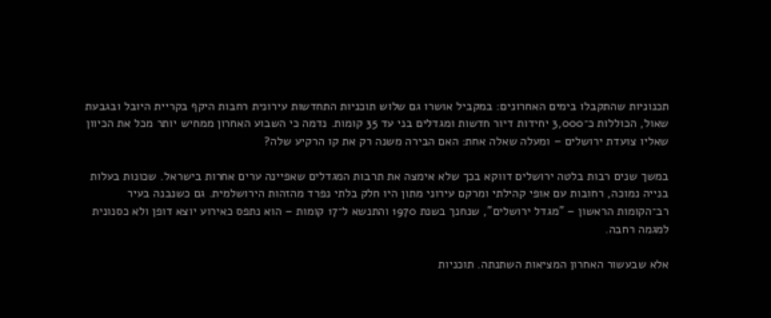תכנוניות שהתקבלו בימים האחרונים: במקביל אושרו גם שלוש תוכניות התחדשות עירונית רחבות היקף בקריית היובל ובגבעת שאול, הכוללות כ־3,000 יחידות דיור חדשות ומגדלים בני עד 35 קומות. נדמה כי השבוע האחרון ממחיש יותר מכל את הכיוון שאליו צועדת ירושלים – ומעלה שאלה אחת: האם הבירה משנה רק את קו הרקיע שלה?

במשך שנים רבות בלטה ירושלים דווקא בכך שלא אימצה את תרבות המגדלים שאפיינה ערים אחרות בישראל. שכונות בעלות בנייה נמוכה, רחובות עם אופי קהילתי ומרקם עירוני מתון היו חלק בלתי נפרד מהזהות הירושלמית. גם כשנבנה בעיר רב־הקומות הראשון – "מגדל ירושלים", שנחנך בשנת 1970 והתנשא ל־17 קומות – הוא נתפס כאירוע יוצא דופן ולא כסנונית למגמה רחבה.

אלא שבעשור האחרון המציאות השתנתה. תוכניות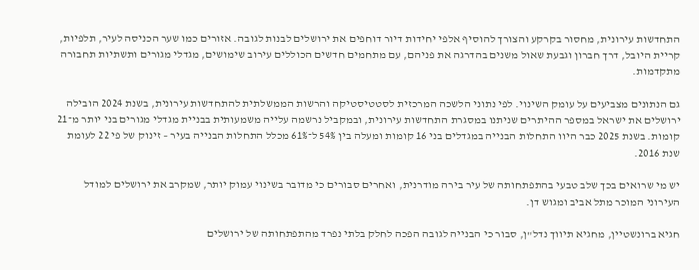התחדשות עירונית, מחסור בקרקע והצורך להוסיף אלפי יחידות דיור דוחפים את ירושלים לבנות לגובה. אזורים כמו שער הכניסה לעיר, תלפיות, קריית היובל, דרך חברון וגבעת שאול משנים בהדרגה את פניהם, עם מתחמים חדשים הכוללים עירוב שימושים, מגדלי מגורים ותשתיות תחבורה מתקדמות.

גם הנתונים מצביעים על עומק השינוי. לפי נתוני הלשכה המרכזית לסטטיסטיקה והרשות הממשלתית להתחדשות עירונית, בשנת 2024 הובילה ירושלים את ישראל במספר ההיתרים שניתנו במסגרת התחדשות עירונית, ובמקביל נרשמה עלייה משמעותית בבניית מגדלי מגורים בני יותר מ־21 קומות. בשנת 2025 כבר היוו התחלות הבנייה במגדלים בני 16 קומות ומעלה בין 54% ל־61% מכלל התחלות הבנייה בעיר – זינוק של פי 22 לעומת שנת 2016.

יש מי שרואים בכך שלב טבעי בהתפתחותה של עיר בירה מודרנית, ואחרים סבורים כי מדובר בשינוי עמוק יותר, שמקרב את ירושלים למודל העירוני המוכר מתל אביב ומגוש דן.

חגיא ברונשטיין, מחגיא תיווך נדל"ן, סבור כי הבנייה לגובה הפכה לחלק בלתי נפרד מהתפתחותה של ירושלים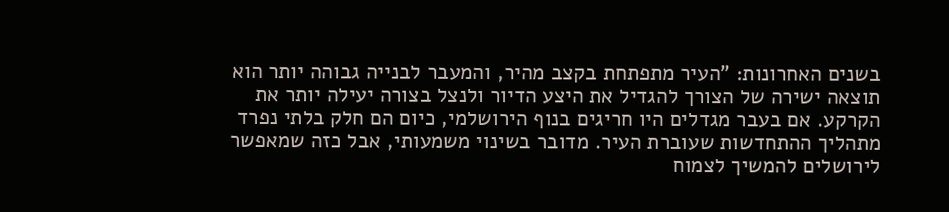בשנים האחרונות: "העיר מתפתחת בקצב מהיר, והמעבר לבנייה גבוהה יותר הוא תוצאה ישירה של הצורך להגדיל את היצע הדיור ולנצל בצורה יעילה יותר את הקרקע. אם בעבר מגדלים היו חריגים בנוף הירושלמי, כיום הם חלק בלתי נפרד מתהליך ההתחדשות שעוברת העיר. מדובר בשינוי משמעותי, אבל כזה שמאפשר לירושלים להמשיך לצמוח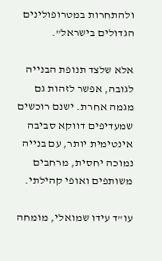ולהתחרות במטרופולינים הגדולים בישראל".

אלא שלצד תנופת הבנייה לגובה, אפשר לזהות גם מגמה אחרת. ישנם רוכשים שמעדיפים דווקא סביבה אינטימית יותר, עם בנייה נמוכה יחסית, מרחבים משותפים ואופי קהילתי.

עו"ד עידו שמואלי, מומחה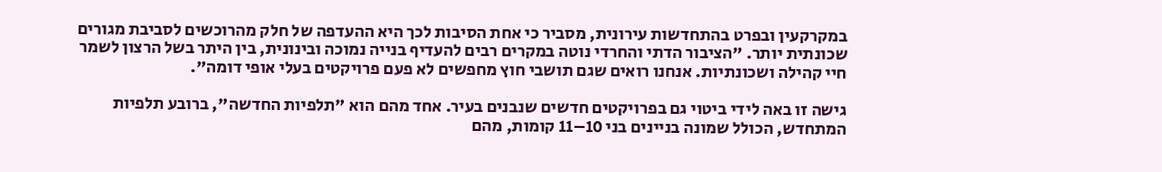במקרקעין ובפרט בהתחדשות עירונית, מסביר כי אחת הסיבות לכך היא ההעדפה של חלק מהרוכשים לסביבת מגורים שכונתית יותר. "הציבור הדתי והחרדי נוטה במקרים רבים להעדיף בנייה נמוכה ובינונית, בין היתר בשל הרצון לשמר חיי קהילה ושכונתיות. אנחנו רואים שגם תושבי חוץ מחפשים לא פעם פרויקטים בעלי אופי דומה".

גישה זו באה לידי ביטוי גם בפרויקטים חדשים שנבנים בעיר. אחד מהם הוא "תלפיות החדשה", ברובע תלפיות המתחדש, הכולל שמונה בניינים בני 10–11 קומות, מהם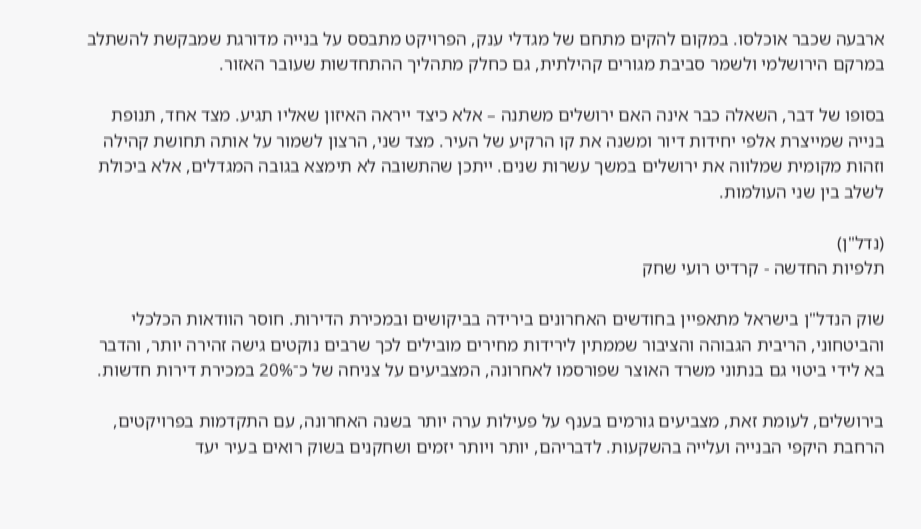ארבעה שכבר אוכלסו. במקום להקים מתחם של מגדלי ענק, הפרויקט מתבסס על בנייה מדורגת שמבקשת להשתלב במרקם הירושלמי ולשמר סביבת מגורים קהילתית, גם כחלק מתהליך ההתחדשות שעובר האזור.

בסופו של דבר, השאלה כבר אינה האם ירושלים משתנה – אלא כיצד ייראה האיזון שאליו תגיע. מצד אחד, תנופת בנייה שמייצרת אלפי יחידות דיור ומשנה את קו הרקיע של העיר. מצד שני, הרצון לשמור על אותה תחושת קהילה וזהות מקומית שמלווה את ירושלים במשך עשרות שנים. ייתכן שהתשובה לא תימצא בגובה המגדלים, אלא ביכולת לשלב בין שני העולמות.

(נדל"ן)
תלפיות החדשה - קרדיט רועי שחק

שוק הנדל"ן בישראל מתאפיין בחודשים האחרונים בירידה בביקושים ובמכירת הדירות. חוסר הוודאות הכלכלי והביטחוני, הריבית הגבוהה והציבור שממתין לירידות מחירים מובילים לכך שרבים נוקטים גישה זהירה יותר, והדבר בא לידי ביטוי גם בנתוני משרד האוצר שפורסמו לאחרונה, המצביעים על צניחה של כ־20% במכירת דירות חדשות.

בירושלים, לעומת זאת, מצביעים גורמים בענף על פעילות ערה יותר בשנה האחרונה, עם התקדמות בפרויקטים, הרחבת היקפי הבנייה ועלייה בהשקעות. לדבריהם, יותר ויותר יזמים ושחקנים בשוק רואים בעיר יעד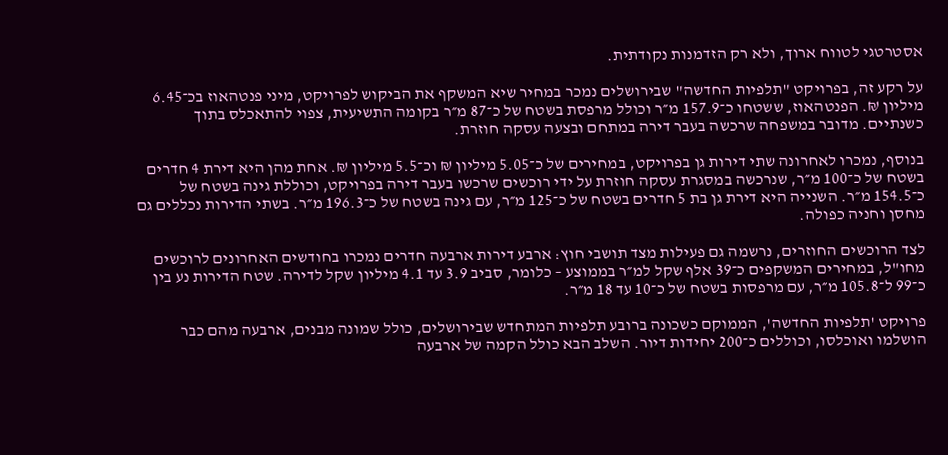אסטרטגי לטווח ארוך, ולא רק הזדמנות נקודתית.

על רקע זה, בפרויקט "תלפיות החדשה" שבירושלים נמכר במחיר שיא המשקף את הביקוש לפרויקט, מיני פנטהאוז בכ־6.45 מיליון ₪. הפנטהאוז, ששטחו כ־157.9 מ״ר וכולל מרפסת בשטח של כ־87 מ״ר בקומה התשיעית, צפוי להתאכלס בתוך כשנתיים. מדובר במשפחה שרכשה בעבר דירה במתחם ובצעה עסקה חוזרת.

בנוסף, נמכרו לאחרונה שתי דירות גן בפרויקט, במחירים של כ־5.05 מיליון ₪ וכ־5.5 מיליון ₪. אחת מהן היא דירת 4 חדרים בשטח של כ־100 מ״ר, שנרכשה במסגרת עסקה חוזרת על ידי רוכשים שרכשו בעבר דירה בפרויקט, וכוללת גינה בשטח של כ־154.5 מ״ר. השנייה היא דירת גן בת 5 חדרים בשטח של כ־125 מ״ר, עם גינה בשטח של כ־196.3 מ״ר. בשתי הדירות נכללים גם מחסן וחניה כפולה.

לצד הרוכשים החוזרים, נרשמה גם פעילות מצד תושבי חוץ: ארבע דירות ארבעה חדרים נמכרו בחודשים האחרונים לרוכשים מחו"ל, במחירים המשקפים כ־39 אלף שקל למ״ר בממוצע – כלומר, סביב 3.9 עד 4.1 מיליון שקל לדירה. שטח הדירות נע בין כ־99 ל־105.8 מ״ר, עם מרפסות בשטח של כ־10 עד 18 מ״ר.

פרויקט 'תלפיות החדשה', הממוקם כשכונה ברובע תלפיות המתחדש שבירושלים, כולל שמונה מבנים, ארבעה מהם כבר הושלמו ואוכלסו, וכוללים כ־200 יחידות דיור. השלב הבא כולל הקמה של ארבעה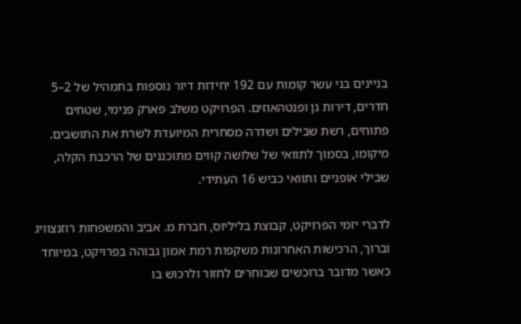בניינים בני עשר קומות עם 192 יחידות דיור נוספות בתמהיל של 2–5 חדרים, דירות גן ופנטהאוזים. הפרויקט משלב פארק פנימי, שטחים פתוחים, רשת שבילים ושדרה מסחרית המיועדת לשרת את התושבים. מיקומו, בסמוך לתוואי של שלושה קווים מתוכננים של הרכבת הקלה, שבילי אופניים ותוואי כביש 16 העתידי.

לדברי יזמי הפרויקט, קבוצת בליליוס, חברת מ. אביב והמשפחות רוזנצוויג וברוך, הרכישות האחרונות משקפות רמת אמון גבוהה בפרויקט, במיוחד כאשר מדובר ברוכשים שבוחרים לחזור ולרכוש בו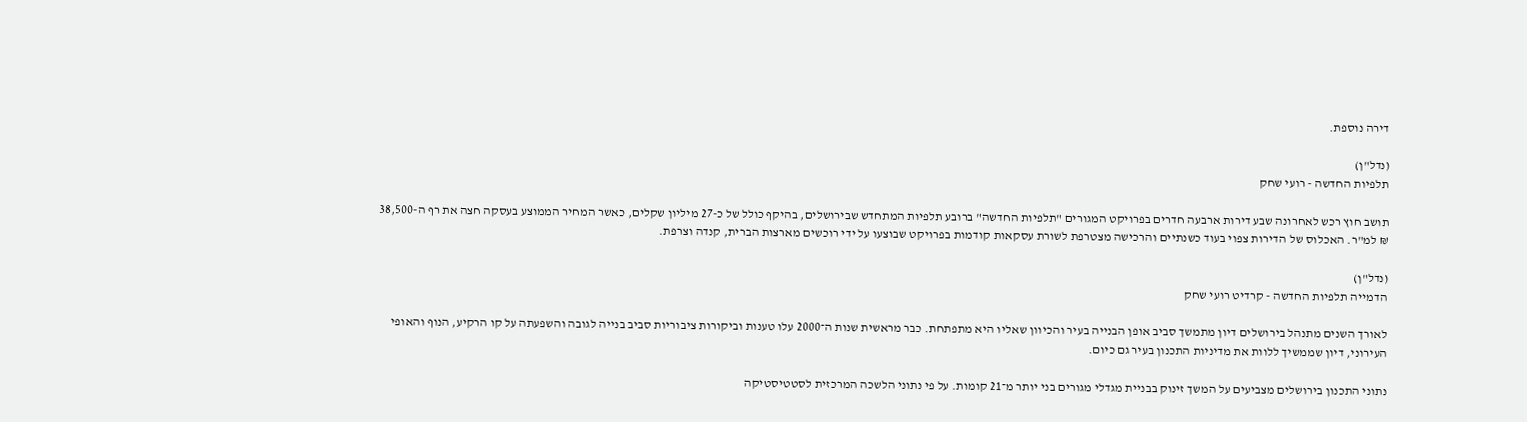דירה נוספת.

(נדל"ן)
תלפיות החדשה - רועי שחק

תושב חוץ רכש לאחרונה שבע דירות ארבעה חדרים בפרויקט המגורים "תלפיות החדשה" ברובע תלפיות המתחדש שבירושלים, בהיקף כולל של כ-27 מיליון שקלים, כאשר המחיר הממוצע בעסקה חצה את רף ה-38,500 ₪ למ"ר. האכלוס של הדירות צפוי בעוד כשנתיים והרכישה מצטרפת לשורת עסקאות קודמות בפרויקט שבוצעו על ידי רוכשים מארצות הברית, קנדה וצרפת.

(נדל"ן)
הדמייה תלפיות החדשה - קרדיט רועי שחק

לאורך השנים מתנהל בירושלים דיון מתמשך סביב אופן הבנייה בעיר והכיוון שאליו היא מתפתחת. כבר מראשית שנות ה־2000 עלו טענות וביקורות ציבוריות סביב בנייה לגובה והשפעתה על קו הרקיע, הנוף והאופי העירוני, דיון שממשיך ללוות את מדיניות התכנון בעיר גם כיום.

נתוני התכנון בירושלים מצביעים על המשך זינוק בבניית מגדלי מגורים בני יותר מ־21 קומות. על פי נתוני הלשכה המרכזית לסטטיסטיקה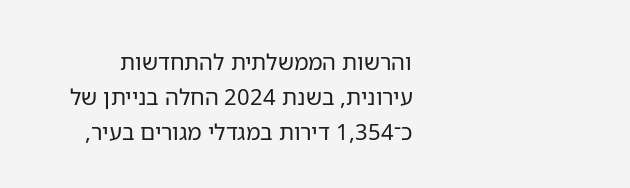והרשות הממשלתית להתחדשות עירונית, בשנת 2024 החלה בנייתן של כ־1,354 דירות במגדלי מגורים בעיר,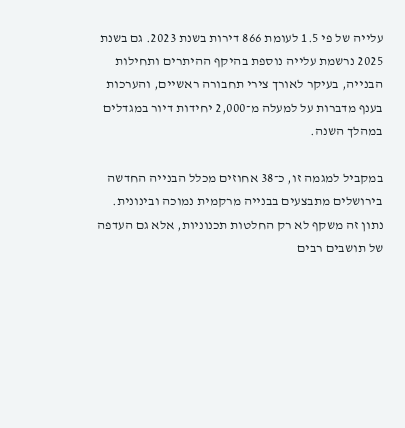עלייה של פי 1.5 לעומת 866 דירות בשנת 2023. גם בשנת 2025 נרשמת עלייה נוספת בהיקף ההיתרים ותחילות הבנייה, בעיקר לאורך צירי תחבורה ראשיים, והערכות בענף מדברות על למעלה מ־2,000 יחידות דיור במגדלים במהלך השנה.

במקביל למגמה זו, כ־38 אחוזים מכלל הבנייה החדשה בירושלים מתבצעים בבנייה מרקמית נמוכה ובינונית. נתון זה משקף לא רק החלטות תכנוניות, אלא גם העדפה של תושבים רבים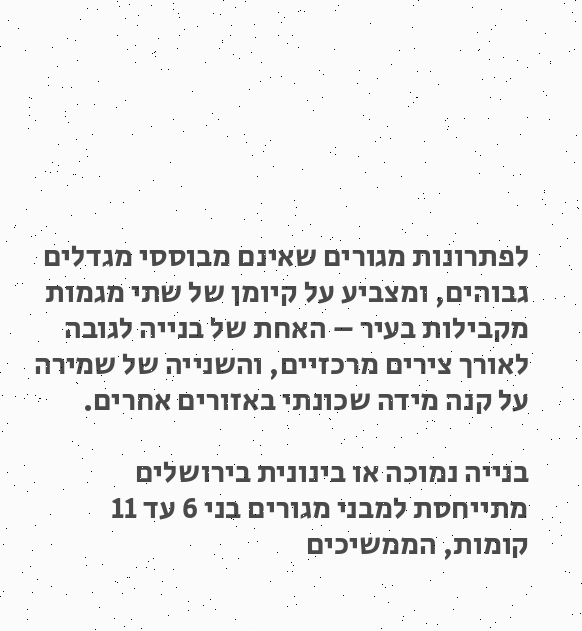לפתרונות מגורים שאינם מבוססי מגדלים גבוהים, ומצביע על קיומן של שתי מגמות מקבילות בעיר – האחת של בנייה לגובה לאורך צירים מרכזיים, והשנייה של שמירה על קנה מידה שכונתי באזורים אחרים.

בנייה נמוכה או בינונית בירושלים מתייחסת למבני מגורים בני 6 עד 11 קומות, הממשיכים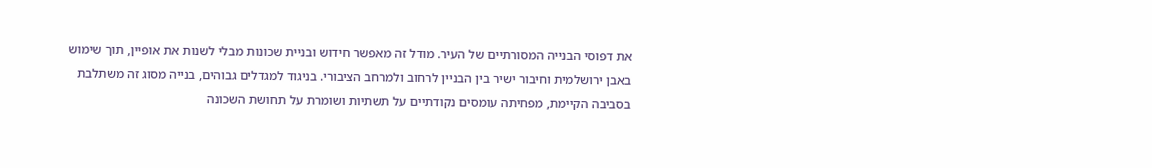את דפוסי הבנייה המסורתיים של העיר. מודל זה מאפשר חידוש ובניית שכונות מבלי לשנות את אופיין, תוך שימוש באבן ירושלמית וחיבור ישיר בין הבניין לרחוב ולמרחב הציבורי. בניגוד למגדלים גבוהים, בנייה מסוג זה משתלבת בסביבה הקיימת, מפחיתה עומסים נקודתיים על תשתיות ושומרת על תחושת השכונה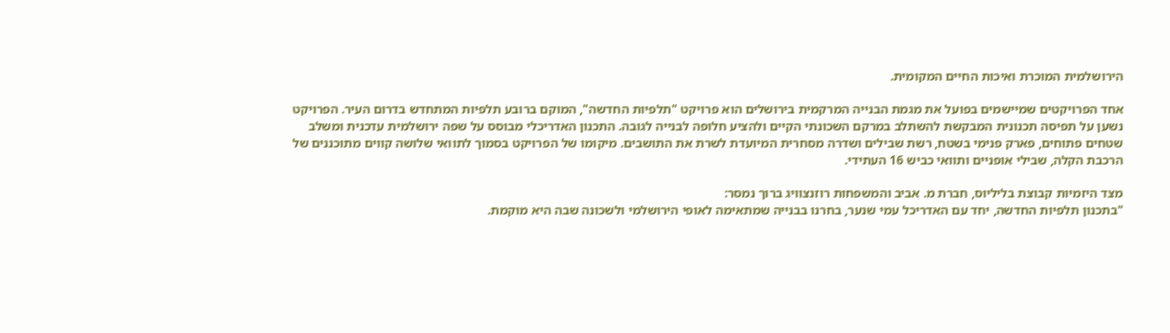הירושלמית המוכרת ואיכות החיים המקומית.

אחד הפרויקטים שמיישמים בפועל את מגמת הבנייה המרקמית בירושלים הוא פרויקט "תלפיות החדשה", המוקם ברובע תלפיות המתחדש בדרום העיר. הפרויקט נשען על תפיסה תכנונית המבקשת להשתלב במרקם השכונתי הקיים ולהציע חלופה לבנייה לגובה. התכנון האדריכלי מבוסס על שפה ירושלמית עדכנית ומשלב שטחים פתוחים, פארק פנימי בשטח, רשת שבילים ושדרה מסחרית המיועדת לשרת את התושבים. מיקומו של הפרויקט בסמוך לתוואי שלושה קווים מתוכננים של הרכבת הקלה, שבילי אופניים ותוואי כביש 16 העתידי.

מצד היזמיות קבוצת בליליוס, חברת מ. אביב והמשפחות רוזנצוויג ברוך נמסר:
"בתכנון תלפיות החדשה, יחד עם האדריכל עמי שנער, בחרנו בבנייה שמתאימה לאופי הירושלמי ולשכונה שבה היא מוקמת.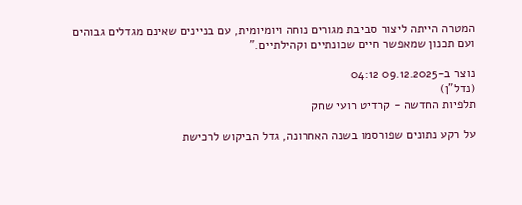המטרה הייתה ליצור סביבת מגורים נוחה ויומיומית, עם בניינים שאינם מגדלים גבוהים ועם תכנון שמאפשר חיים שכונתיים וקהילתיים."

נוצר ב-09.12.2025 04:12
(נדל"ן)
תלפיות החדשה - קרדיט רועי שחק

על רקע נתונים שפורסמו בשנה האחרונה, גדל הביקוש לרכישת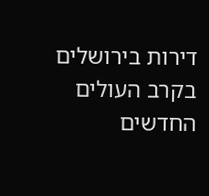דירות בירושלים בקרב העולים החדשים